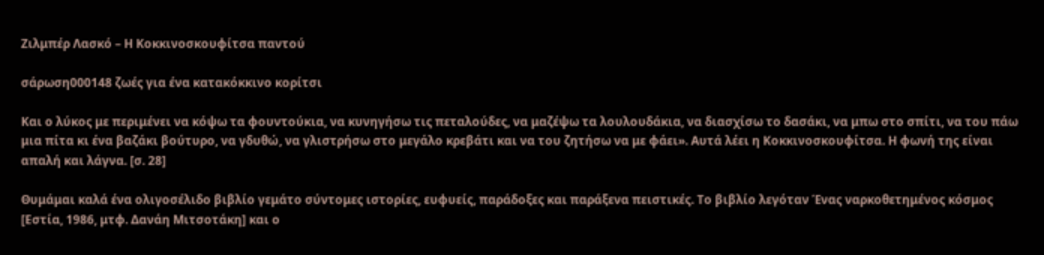Ζιλμπέρ Λασκό – Η Κοκκινοσκουφίτσα παντού

σάρωση000148 ζωές για ένα κατακόκκινο κορίτσι

Και ο λύκος με περιμένει να κόψω τα φουντούκια, να κυνηγήσω τις πεταλούδες, να μαζέψω τα λουλουδάκια, να διασχίσω το δασάκι, να μπω στο σπίτι, να του πάω μια πίτα κι ένα βαζάκι βούτυρο, να γδυθώ, να γλιστρήσω στο μεγάλο κρεβάτι και να του ζητήσω να με φάει». Αυτά λέει η Κοκκινοσκουφίτσα. Η φωνή της είναι απαλή και λάγνα. [σ. 28]

Θυμάμαι καλά ένα ολιγοσέλιδο βιβλίο γεμάτο σύντομες ιστορίες, ευφυείς, παράδοξες και παράξενα πειστικές. Το βιβλίο λεγόταν Ένας ναρκοθετημένος κόσμος [Εστία, 1986, μτφ. Δανάη Μιτσοτάκη] και ο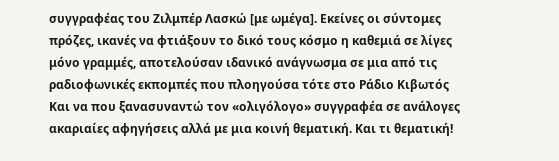συγγραφέας του Ζιλμπέρ Λασκώ [με ωμέγα]. Εκείνες οι σύντομες πρόζες, ικανές να φτιάξουν το δικό τους κόσμο η καθεμιά σε λίγες μόνο γραμμές, αποτελούσαν ιδανικό ανάγνωσμα σε μια από τις ραδιοφωνικές εκπομπές που πλοηγούσα τότε στο Ράδιο Κιβωτός Και να που ξανασυναντώ τον «ολιγόλογο» συγγραφέα σε ανάλογες ακαριαίες αφηγήσεις αλλά με μια κοινή θεματική. Και τι θεματική!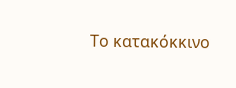Το κατακόκκινο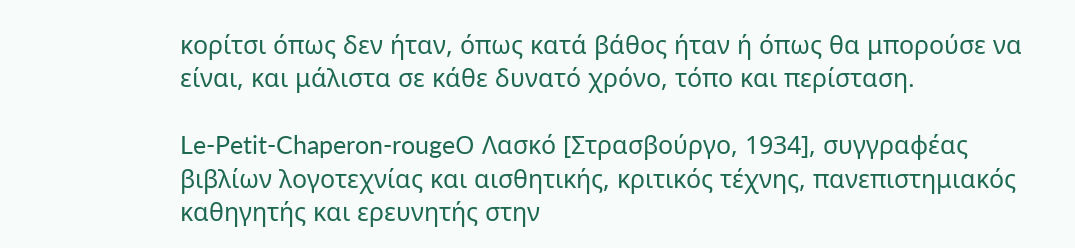κορίτσι όπως δεν ήταν, όπως κατά βάθος ήταν ή όπως θα μπορούσε να είναι, και μάλιστα σε κάθε δυνατό χρόνο, τόπο και περίσταση.

Le-Petit-Chaperon-rougeΟ Λασκό [Στρασβούργο, 1934], συγγραφέας βιβλίων λογοτεχνίας και αισθητικής, κριτικός τέχνης, πανεπιστημιακός καθηγητής και ερευνητής στην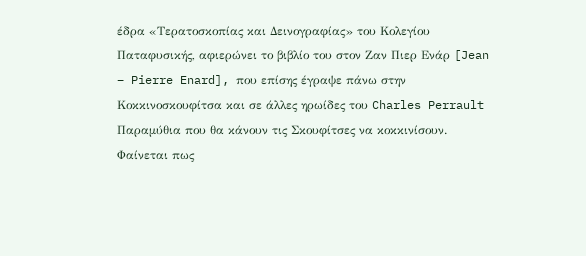έδρα «Τερατοσκοπίας και Δεινογραφίας» του Κολεγίου Παταφυσικής, αφιερώνει το βιβλίο του στον Ζαν Πιερ Ενάρ [Jean – Pierre Enard], που επίσης έγραψε πάνω στην Κοκκινοσκουφίτσα και σε άλλες ηρωίδες του Charles Perrault Παραμύθια που θα κάνουν τις Σκουφίτσες να κοκκινίσουν. Φαίνεται πως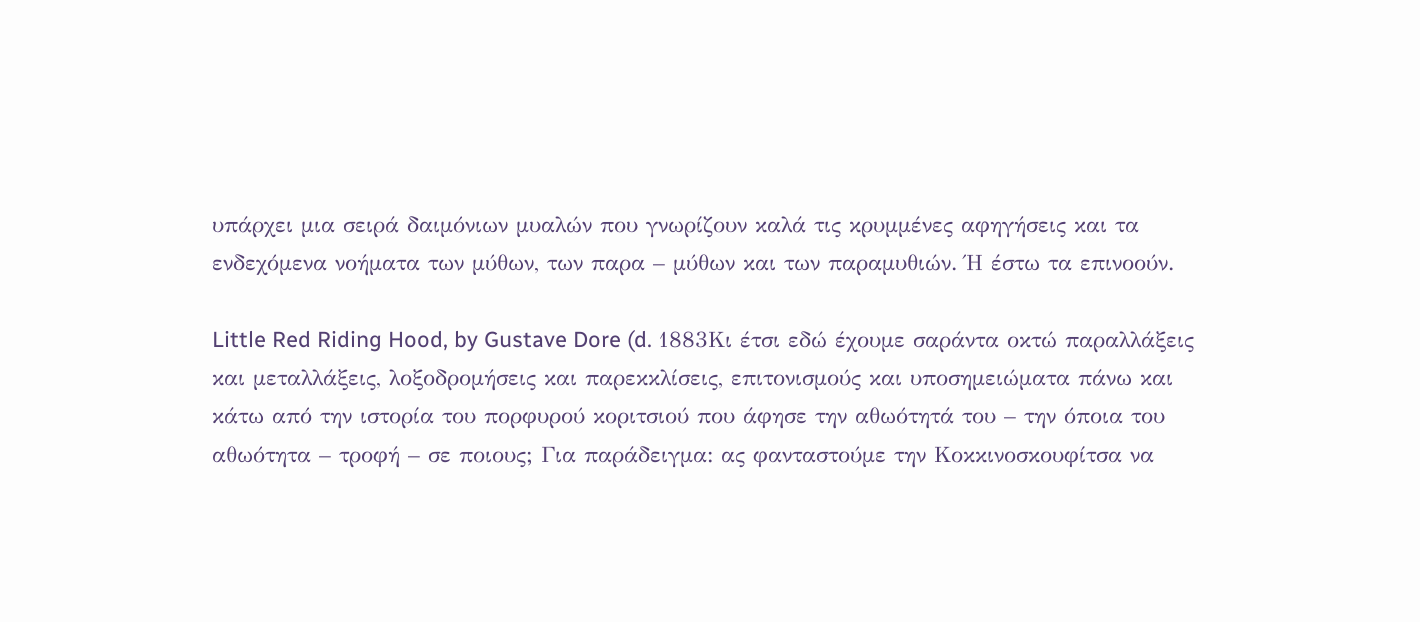υπάρχει μια σειρά δαιμόνιων μυαλών που γνωρίζουν καλά τις κρυμμένες αφηγήσεις και τα ενδεχόμενα νοήματα των μύθων, των παρα – μύθων και των παραμυθιών. Ή έστω τα επινοούν.

Little Red Riding Hood, by Gustave Dore (d. 1883Κι έτσι εδώ έχουμε σαράντα οκτώ παραλλάξεις και μεταλλάξεις, λοξοδρομήσεις και παρεκκλίσεις, επιτονισμούς και υποσημειώματα πάνω και κάτω από την ιστορία του πορφυρού κοριτσιού που άφησε την αθωότητά του – την όποια του αθωότητα – τροφή – σε ποιους; Για παράδειγμα: ας φανταστούμε την Κοκκινοσκουφίτσα να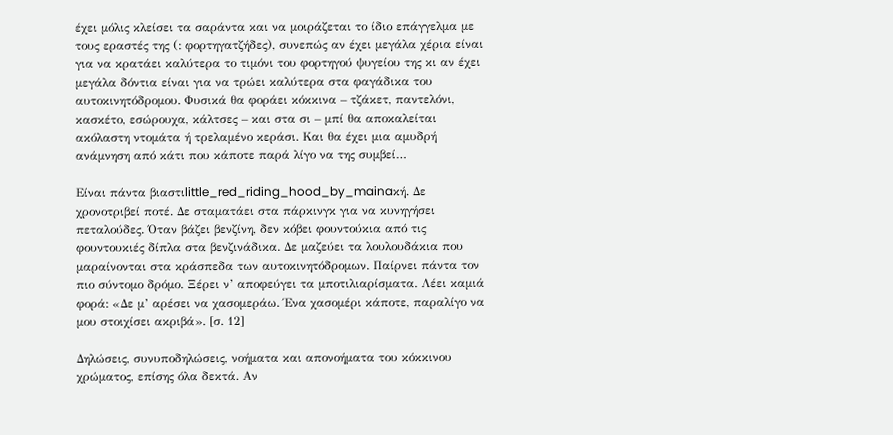έχει μόλις κλείσει τα σαράντα και να μοιράζεται το ίδιο επάγγελμα με τους εραστές της (: φορτηγατζήδες), συνεπώς αν έχει μεγάλα χέρια είναι για να κρατάει καλύτερα το τιμόνι του φορτηγού ψυγείου της κι αν έχει μεγάλα δόντια είναι για να τρώει καλύτερα στα φαγάδικα του αυτοκινητόδρομου. Φυσικά θα φοράει κόκκινα – τζάκετ, παντελόνι, κασκέτο, εσώρουχα, κάλτσες – και στα σι – μπί θα αποκαλείται ακόλαστη ντομάτα ή τρελαμένο κεράσι. Και θα έχει μια αμυδρή ανάμνηση από κάτι που κάποτε παρά λίγο να της συμβεί…

Είναι πάντα βιαστιlittle_red_riding_hood_by_mainaκή. Δε χρονοτριβεί ποτέ. Δε σταματάει στα πάρκινγκ για να κυνηγήσει πεταλούδες. Όταν βάζει βενζίνη, δεν κόβει φουντούκια από τις φουντουκιές δίπλα στα βενζινάδικα. Δε μαζεύει τα λουλουδάκια που μαραίνονται στα κράσπεδα των αυτοκινητόδρομων. Παίρνει πάντα τον πιο σύντομο δρόμο. Ξέρει ν’ αποφεύγει τα μποτιλιαρίσματα. Λέει καμιά φορά: «Δε μ’ αρέσει να χασομεράω. Ένα χασομέρι κάποτε, παραλίγο να μου στοιχίσει ακριβά». [σ. 12]

Δηλώσεις, συνυποδηλώσεις, νοήματα και απονοήματα του κόκκινου χρώματος, επίσης όλα δεκτά. Αν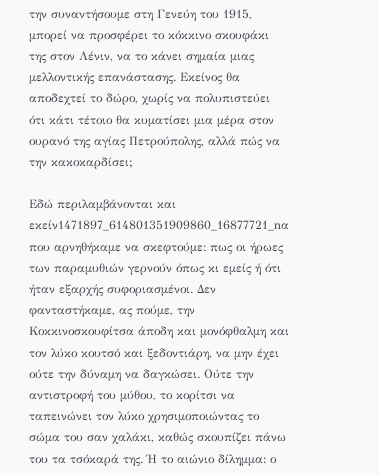την συναντήσουμε στη Γενεύη του 1915, μπορεί να προσφέρει το κόκκινο σκουφάκι της στον Λένιν, να το κάνει σημαία μιας μελλοντικής επανάστασης. Εκείνος θα αποδεχτεί το δώρο, χωρίς να πολυπιστεύει ότι κάτι τέτοιο θα κυματίσει μια μέρα στον ουρανό της αγίας Πετρούπολης, αλλά πώς να την κακοκαρδίσει;

Εδώ περιλαμβάνονται και εκείν1471897_614801351909860_16877721_nα που αρνηθήκαμε να σκεφτούμε: πως οι ήρωες των παραμυθιών γερνούν όπως κι εμείς ή ότι ήταν εξαρχής συφοριασμένοι. Δεν φανταστήκαμε, ας πούμε, την Κοκκινοσκουφίτσα άποδη και μονόφθαλμη και τον λύκο κουτσό και ξεδοντιάρη, να μην έχει ούτε την δύναμη να δαγκώσει. Ούτε την αντιστροφή του μύθου, το κορίτσι να ταπεινώνει τον λύκο χρησιμοποιώντας το σώμα του σαν χαλάκι, καθώς σκουπίζει πάνω του τα τσόκαρά της. Ή το αιώνιο δίλημμα: ο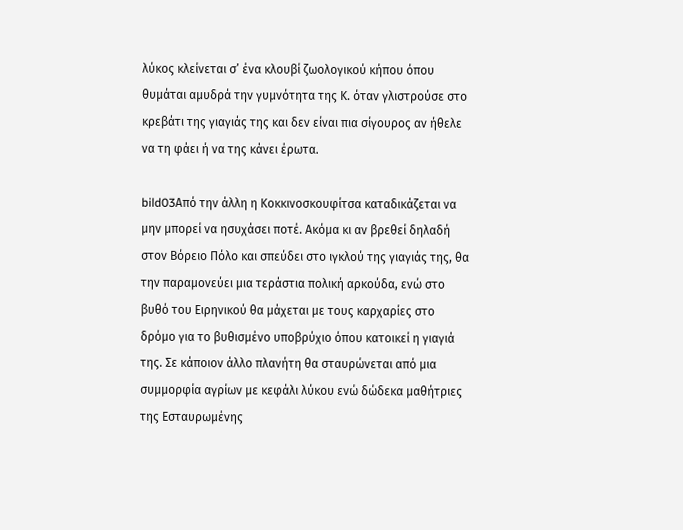λύκος κλείνεται σ’ ένα κλουβί ζωολογικού κήπου όπου θυμάται αμυδρά την γυμνότητα της Κ. όταν γλιστρούσε στο κρεβάτι της γιαγιάς της και δεν είναι πια σίγουρος αν ήθελε να τη φάει ή να της κάνει έρωτα.

bild03Από την άλλη η Κοκκινοσκουφίτσα καταδικάζεται να μην μπορεί να ησυχάσει ποτέ. Ακόμα κι αν βρεθεί δηλαδή στον Βόρειο Πόλο και σπεύδει στο ιγκλού της γιαγιάς της, θα την παραμονεύει μια τεράστια πολική αρκούδα, ενώ στο βυθό του Ειρηνικού θα μάχεται με τους καρχαρίες στο δρόμο για το βυθισμένο υποβρύχιο όπου κατοικεί η γιαγιά της. Σε κάποιον άλλο πλανήτη θα σταυρώνεται από μια συμμορφία αγρίων με κεφάλι λύκου ενώ δώδεκα μαθήτριες της Εσταυρωμένης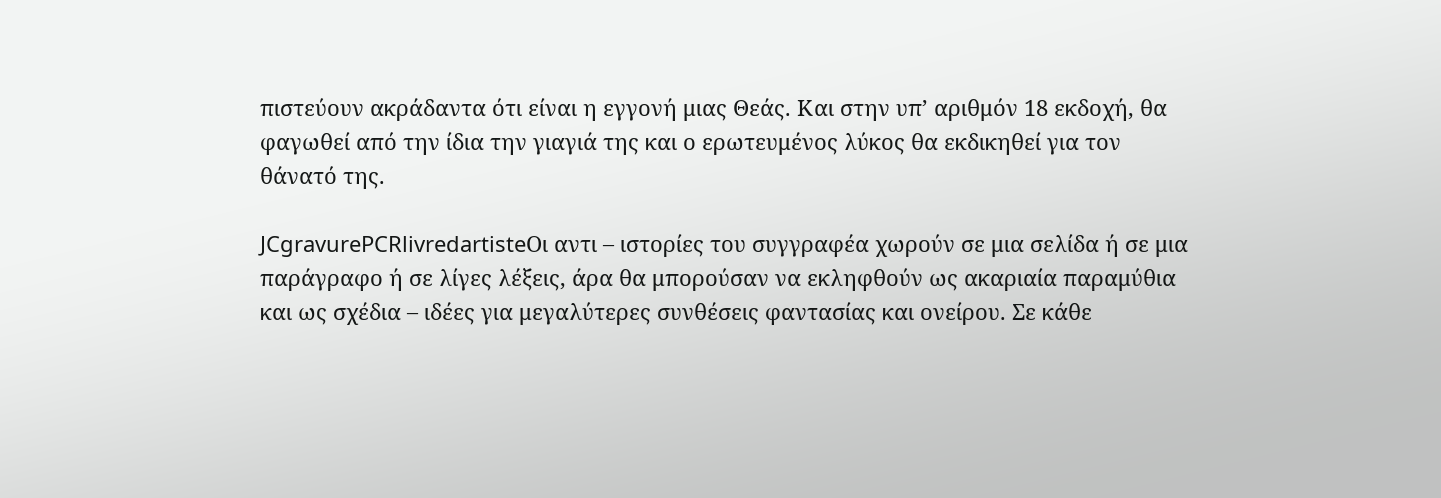πιστεύουν ακράδαντα ότι είναι η εγγονή μιας Θεάς. Και στην υπ’ αριθμόν 18 εκδοχή, θα φαγωθεί από την ίδια την γιαγιά της και ο ερωτευμένος λύκος θα εκδικηθεί για τον θάνατό της.

JCgravurePCRlivredartisteΟι αντι – ιστορίες του συγγραφέα χωρούν σε μια σελίδα ή σε μια παράγραφο ή σε λίγες λέξεις, άρα θα μπορούσαν να εκληφθούν ως ακαριαία παραμύθια και ως σχέδια – ιδέες για μεγαλύτερες συνθέσεις φαντασίας και ονείρου. Σε κάθε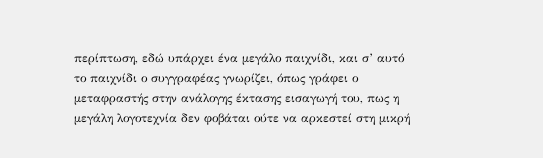περίπτωση, εδώ υπάρχει ένα μεγάλο παιχνίδι, και σ’ αυτό το παιχνίδι ο συγγραφέας γνωρίζει, όπως γράφει ο μεταφραστής στην ανάλογης έκτασης εισαγωγή του, πως η μεγάλη λογοτεχνία δεν φοβάται ούτε να αρκεστεί στη μικρή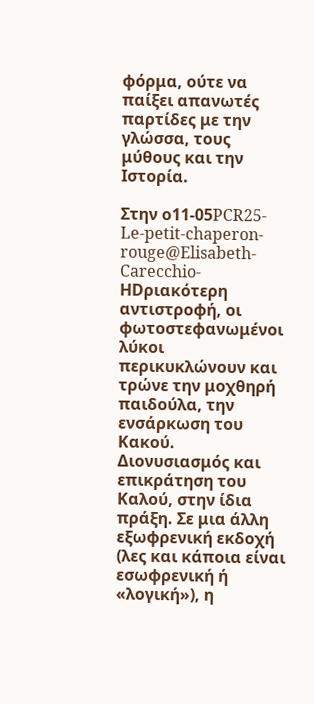φόρμα, ούτε να παίξει απανωτές παρτίδες με την γλώσσα, τους μύθους και την Ιστορία.

Στην ο11-05PCR25-Le-petit-chaperon-rouge@Elisabeth-Carecchio-HDριακότερη αντιστροφή, οι φωτοστεφανωμένοι λύκοι περικυκλώνουν και τρώνε την μοχθηρή παιδούλα, την ενσάρκωση του Κακού. Διονυσιασμός και επικράτηση του Καλού, στην ίδια πράξη. Σε μια άλλη εξωφρενική εκδοχή (λες και κάποια είναι εσωφρενική ή «λογική»), η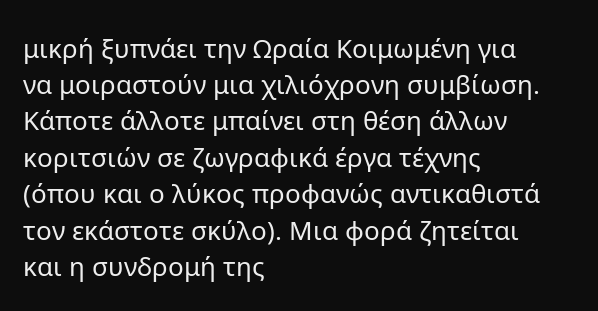μικρή ξυπνάει την Ωραία Κοιμωμένη για να μοιραστούν μια χιλιόχρονη συμβίωση. Κάποτε άλλοτε μπαίνει στη θέση άλλων κοριτσιών σε ζωγραφικά έργα τέχνης (όπου και ο λύκος προφανώς αντικαθιστά τον εκάστοτε σκύλο). Μια φορά ζητείται και η συνδρομή της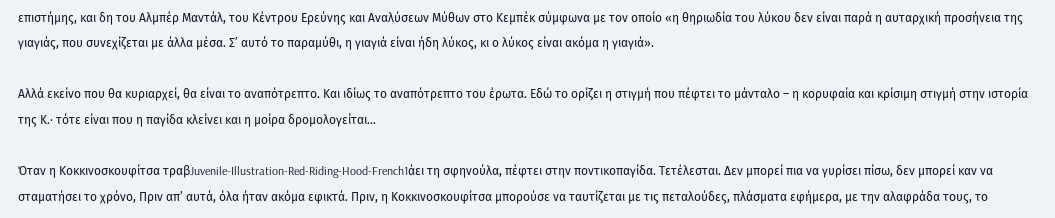επιστήμης, και δη του Αλμπέρ Μαντάλ, του Κέντρου Ερεύνης και Αναλύσεων Μύθων στο Κεμπέκ σύμφωνα με τον οποίο «η θηριωδία του λύκου δεν είναι παρά η αυταρχική προσήνεια της γιαγιάς, που συνεχίζεται με άλλα μέσα. Σ’ αυτό το παραμύθι, η γιαγιά είναι ήδη λύκος, κι ο λύκος είναι ακόμα η γιαγιά».

Αλλά εκείνο που θα κυριαρχεί, θα είναι το αναπότρεπτο. Και ιδίως το αναπότρεπτο του έρωτα. Εδώ το ορίζει η στιγμή που πέφτει το μάνταλο – η κορυφαία και κρίσιμη στιγμή στην ιστορία της Κ.· τότε είναι που η παγίδα κλείνει και η μοίρα δρομολογείται…

Όταν η Κοκκινοσκουφίτσα τραβJuvenile-Illustration-Red-Riding-Hood-French1άει τη σφηνούλα, πέφτει στην ποντικοπαγίδα. Τετέλεσται. Δεν μπορεί πια να γυρίσει πίσω, δεν μπορεί καν να σταματήσει το χρόνο, Πριν απ’ αυτά, όλα ήταν ακόμα εφικτά. Πριν, η Κοκκινοσκουφίτσα μπορούσε να ταυτίζεται με τις πεταλούδες, πλάσματα εφήμερα, με την αλαφράδα τους, το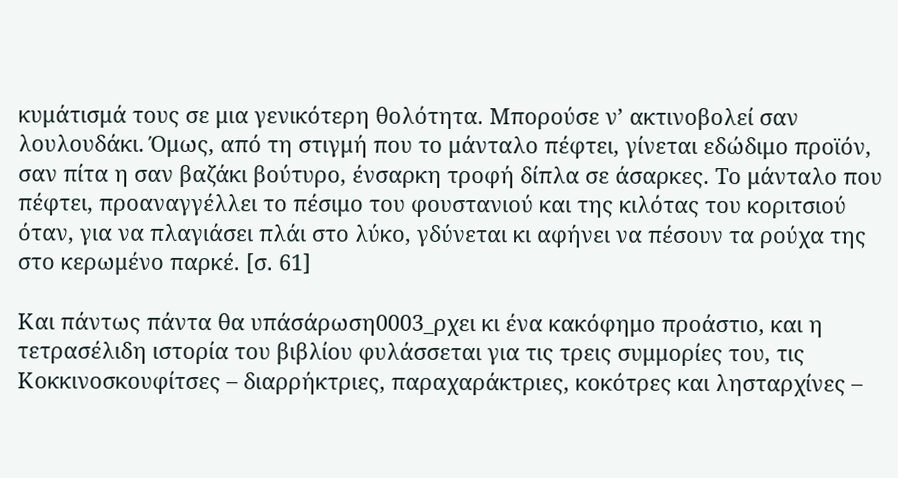κυμάτισμά τους σε μια γενικότερη θολότητα. Μπορούσε ν’ ακτινοβολεί σαν λουλουδάκι. Όμως, από τη στιγμή που το μάνταλο πέφτει, γίνεται εδώδιμο προϊόν, σαν πίτα η σαν βαζάκι βούτυρο, ένσαρκη τροφή δίπλα σε άσαρκες. Το μάνταλο που πέφτει, προαναγγέλλει το πέσιμο του φουστανιού και της κιλότας του κοριτσιού όταν, για να πλαγιάσει πλάι στο λύκο, γδύνεται κι αφήνει να πέσουν τα ρούχα της στο κερωμένο παρκέ. [σ. 61]

Και πάντως πάντα θα υπάσάρωση0003_ρχει κι ένα κακόφημο προάστιο, και η τετρασέλιδη ιστορία του βιβλίου φυλάσσεται για τις τρεις συμμορίες του, τις Κοκκινοσκουφίτσες – διαρρήκτριες, παραχαράκτριες, κοκότρες και λησταρχίνες –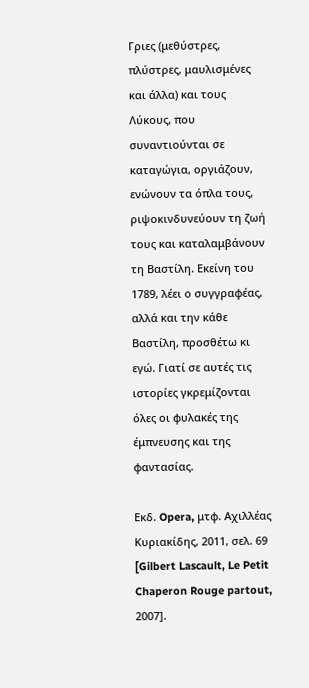Γριες (μεθύστρες, πλύστρες, μαυλισμένες και άλλα) και τους Λύκους, που συναντιούνται σε καταγώγια, οργιάζουν, ενώνουν τα όπλα τους, ριψοκινδυνεύουν τη ζωή τους και καταλαμβάνουν τη Βαστίλη. Εκείνη του 1789, λέει ο συγγραφέας, αλλά και την κάθε Βαστίλη, προσθέτω κι εγώ. Γιατί σε αυτές τις ιστορίες γκρεμίζονται όλες οι φυλακές της έμπνευσης και της φαντασίας.

Εκδ. Opera, μτφ. Αχιλλέας Κυριακίδης, 2011, σελ. 69 [Gilbert Lascault, Le Petit Chaperon Rouge partout, 2007].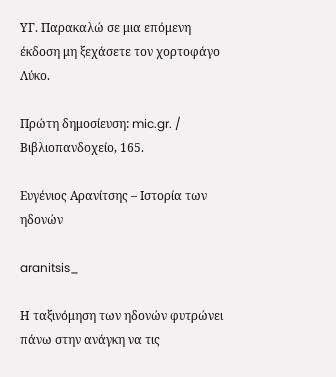ΥΓ. Παρακαλώ σε μια επόμενη έκδοση μη ξεχάσετε τον χορτοφάγο Λύκο.

Πρώτη δημοσίευση: mic.gr. / Βιβλιοπανδοχείο, 165.

Ευγένιος Αρανίτσης – Ιστορία των ηδονών

aranitsis_

Η ταξινόμηση των ηδονών φυτρώνει πάνω στην ανάγκη να τις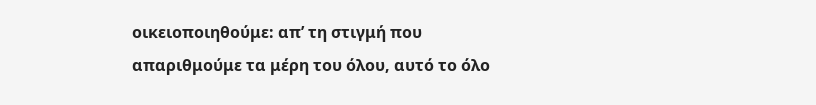οικειοποιηθούμε: απ’ τη στιγμή που απαριθμούμε τα μέρη του όλου, αυτό το όλο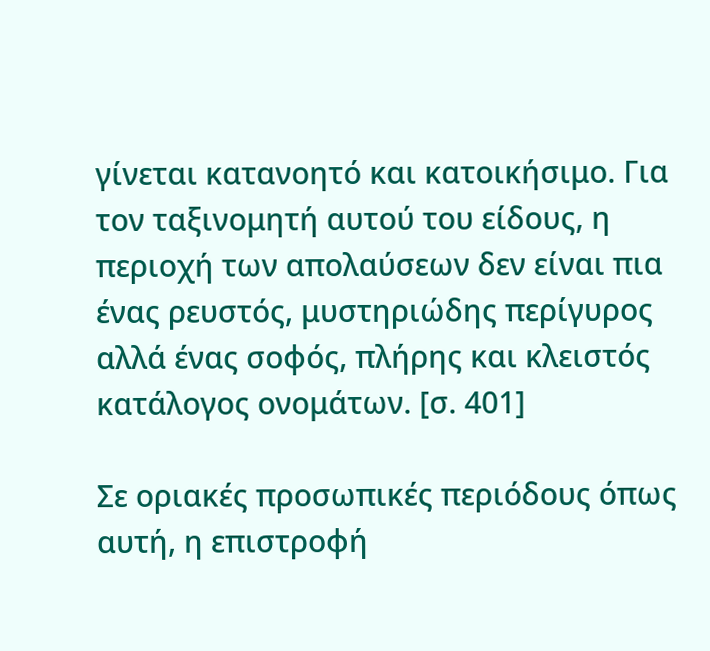γίνεται κατανοητό και κατοικήσιμο. Για τον ταξινομητή αυτού του είδους, η περιοχή των απολαύσεων δεν είναι πια ένας ρευστός, μυστηριώδης περίγυρος αλλά ένας σοφός, πλήρης και κλειστός κατάλογος ονομάτων. [σ. 401]

Σε οριακές προσωπικές περιόδους όπως αυτή, η επιστροφή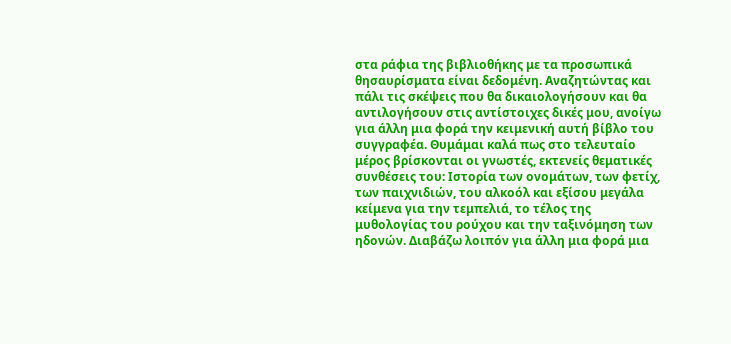στα ράφια της βιβλιοθήκης με τα προσωπικά θησαυρίσματα είναι δεδομένη. Αναζητώντας και πάλι τις σκέψεις που θα δικαιολογήσουν και θα αντιλογήσουν στις αντίστοιχες δικές μου, ανοίγω για άλλη μια φορά την κειμενική αυτή βίβλο του συγγραφέα. Θυμάμαι καλά πως στο τελευταίο μέρος βρίσκονται οι γνωστές, εκτενείς θεματικές συνθέσεις του: Ιστορία των ονομάτων, των φετίχ, των παιχνιδιών, του αλκοόλ και εξίσου μεγάλα κείμενα για την τεμπελιά, το τέλος της μυθολογίας του ρούχου και την ταξινόμηση των ηδονών. Διαβάζω λοιπόν για άλλη μια φορά μια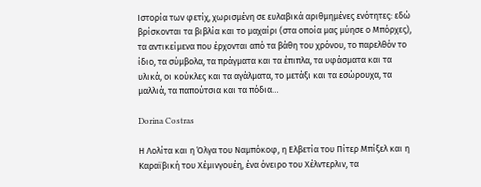Ιστορία των φετίχ, χωρισμένη σε ευλαβικά αριθμημένες ενότητες: εδώ βρίσκονται τα βιβλία και το μαχαίρι (στα οποία μας μύησε ο Μπόρχες), τα αντικείμενα που έρχονται από τα βάθη του χρόνου, το παρελθόν το ίδιο, τα σύμβολα, τα πράγματα και τα έπιπλα, τα υφάσματα και τα υλικά, οι κούκλες και τα αγάλματα, το μετάξι και τα εσώρουχα, τα μαλλιά, τα παπούτσια και τα πόδια…

Dorina Costras

Η Λολίτα και η Όλγα του Ναμπόκοφ, η Ελβετία του Πίτερ Μπίξελ και η Καραϊβική του Χέμινγουέη, ένα όνειρο του Χέλντερλιν, τα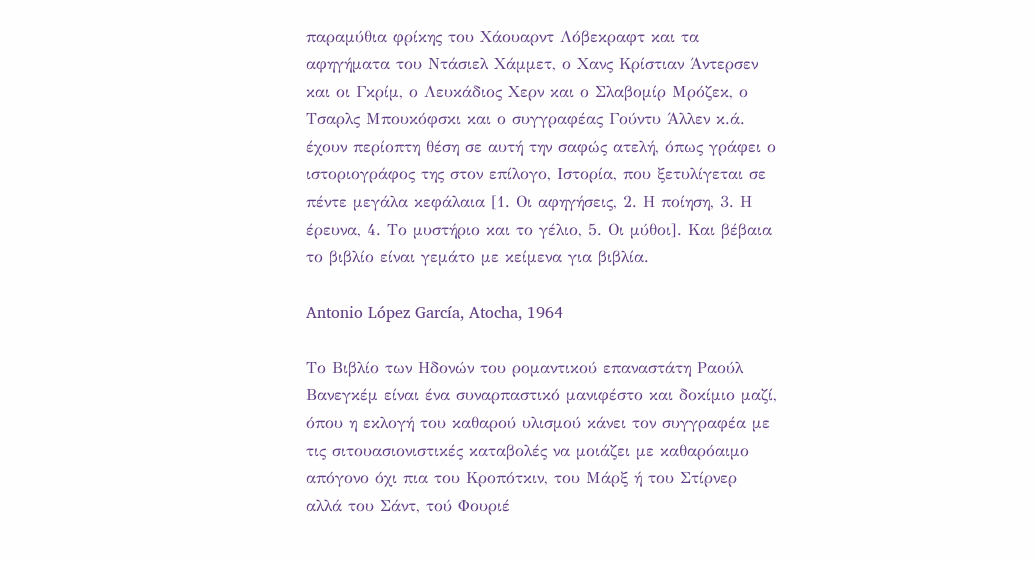παραμύθια φρίκης του Χάουαρντ Λόβεκραφτ και τα αφηγήματα του Ντάσιελ Χάμμετ, ο Χανς Κρίστιαν Άντερσεν και οι Γκρίμ, ο Λευκάδιος Χερν και ο Σλαβομίρ Μρόζεκ, ο Τσαρλς Μπουκόφσκι και ο συγγραφέας Γούντυ Άλλεν κ.ά. έχουν περίοπτη θέση σε αυτή την σαφώς ατελή, όπως γράφει ο ιστοριογράφος της στον επίλογο, Ιστορία, που ξετυλίγεται σε πέντε μεγάλα κεφάλαια [1. Οι αφηγήσεις, 2. Η ποίηση, 3. Η έρευνα, 4. Το μυστήριο και το γέλιο, 5. Οι μύθοι]. Και βέβαια το βιβλίο είναι γεμάτο με κείμενα για βιβλία.

Antonio López García, Atocha, 1964

Το Βιβλίο των Ηδονών του ρομαντικού επαναστάτη Ραούλ Βανεγκέμ είναι ένα συναρπαστικό μανιφέστο και δοκίμιο μαζί, όπου η εκλογή του καθαρού υλισμού κάνει τον συγγραφέα με τις σιτουασιονιστικές καταβολές να μοιάζει με καθαρόαιμο απόγονο όχι πια του Κροπότκιν, του Μάρξ ή του Στίρνερ   αλλά του Σάντ, τού Φουριέ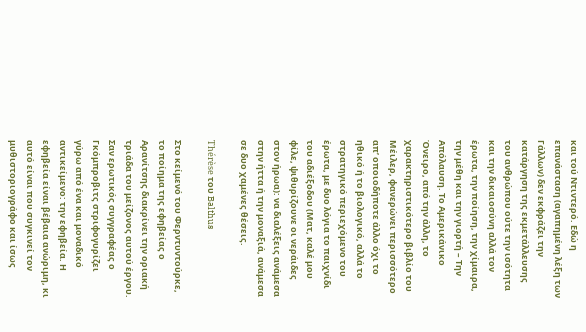και τού Ντιντερό. Εδώ η επανάσταση (αγαπημένη λέξη των Γάλλων) δεν εκφράζει την κατάργηση της εκμετάλλευσης του ανθρώπου ούτε την ισότητα και την δικαιοσύνη αλλά τον έρωτα, την ποίηση, την χίμαιρα, την μέθη και την γιορτή – Την Απόλαυση. Το Αμερικάνικο Όνειρο, από την άλλη, το χαρακτηριστικότερο βιβλίο του Μέιλερ, φανερώνει περισσότερο απ’ οποιοδήποτε άλλο όχι το ηθικό ή το βιολογικό, αλλά το στρατηγικό περιεχόμενο του έρωτα, με δυο λόγια το παιχνίδι του αδιέξοδου (Ματ, καλέ μου φίλε, ψιθυρίζουνε οι νεράιδες στον ήρωα): να διαλέξεις ανάμεσα στην ήττα ή την μοναξιά, ανάμεσα σε δυο χαμένες θέσεις.

Thérèse του Balthus

Στο κείμενό του Φερντυντούρκε, το ποίημα της εφηβείας ο Αρανίτσης διακρίνει την οριακή τριάδα του μείζονος αυτού έργου. Σαν ερωτικός συγγραφέας ο Γκόμπροβιτς στριφογυρίζει γύρω από ένα και μοναδικό αντικείμενο: την εφηβεία. Η εφηβεία είναι βέβαια ανώριμη, κι αυτό είναι που συγκινεί τον μυθιστοριογράφο και ίσως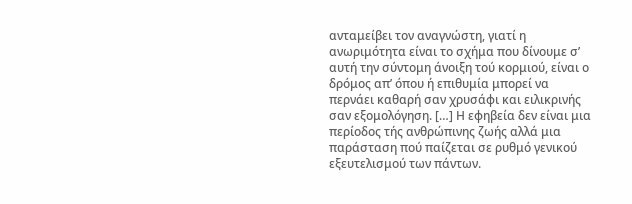ανταμείβει τον αναγνώστη, γιατί η ανωριμότητα είναι το σχήμα που δίνουμε σ’ αυτή την σύντομη άνοιξη τού κορμιού, είναι ο δρόμος απ’ όπου ή επιθυμία μπορεί να περνάει καθαρή σαν χρυσάφι και ειλικρινής σαν εξομολόγηση. […] Η εφηβεία δεν είναι μια περίοδος τής ανθρώπινης ζωής αλλά μια παράσταση πού παίζεται σε ρυθμό γενικού εξευτελισμού των πάντων.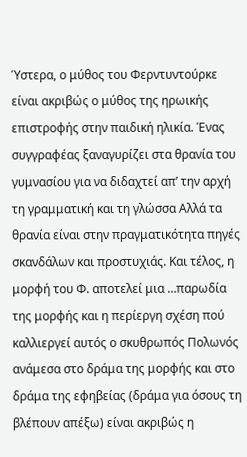Ύστερα, ο μύθος του Φερντυντούρκε είναι ακριβώς ο μύθος της ηρωικής επιστροφής στην παιδική ηλικία. Ένας συγγραφέας ξαναγυρίζει στα θρανία του γυμνασίου για να διδαχτεί απ’ την αρχή τη γραμματική και τη γλώσσα Αλλά τα θρανία είναι στην πραγματικότητα πηγές σκανδάλων και προστυχιάς. Και τέλος, η μορφή του Φ. αποτελεί μια …παρωδία της μορφής και η περίεργη σχέση πού καλλιεργεί αυτός ο σκυθρωπός Πολωνός ανάμεσα στο δράμα της μορφής και στο δράμα της εφηβείας (δράμα για όσους τη βλέπουν απέξω) είναι ακριβώς η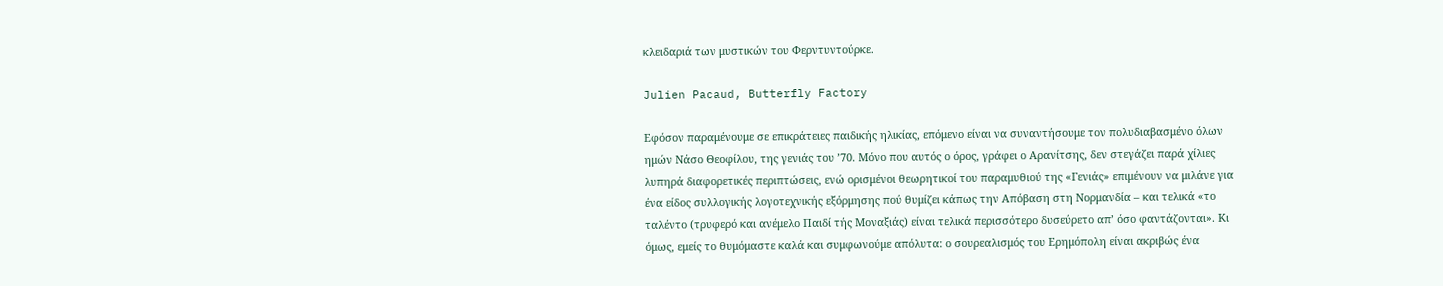κλειδαριά των μυστικών του Φερντυντούρκε.

Julien Pacaud, Butterfly Factory

Εφόσον παραμένουμε σε επικράτειες παιδικής ηλικίας, επόμενο είναι να συναντήσουμε τον πολυδιαβασμένο όλων ημών Νάσο Θεοφίλου, της γενιάς του ’70. Μόνο που αυτός ο όρος, γράφει ο Αρανίτσης, δεν στεγάζει παρά χίλιες λυπηρά διαφορετικές περιπτώσεις, ενώ ορισμένοι θεωρητικοί του παραμυθιού της «Γενιάς» επιμένουν να μιλάνε για ένα είδος συλλογικής λoγoτεχνικής εξόρμησης πού θυμίζει κάπως την Απόβαση στη Νορμανδία – και τελικά «το ταλέντο (τρυφερό και ανέμελο Παιδί τής Μοναξιάς) είναι τελικά περισσότερο δυσεύρετο απ’ όσο φαντάζονται». Κι όμως, εμείς το θυμόμαστε καλά και συμφωνούμε απόλυτα: ο σουρεαλισμός του Ερημόπολη είναι ακριβώς ένα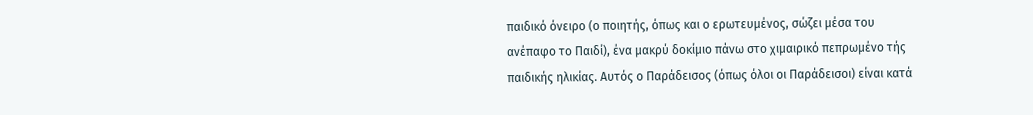παιδικό όνειρο (ο ποιητής, όπως και ο ερωτευμένος, σώζει μέσα του ανέπαφο το Παιδί), ένα μακρύ δοκίμιο πάνω στο χιμαιρικό πεπρωμένο τής παιδικής ηλικίας. Αυτός ο Παράδεισος (όπως όλοι οι Παράδεισοι) είναι κατά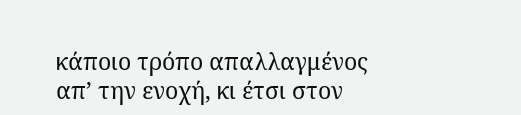κάποιο τρόπο απαλλαγμένος απ’ την ενοχή, κι έτσι στον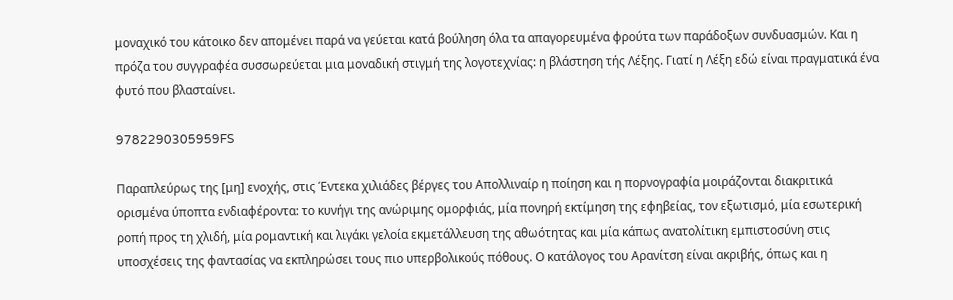μοναχικό του κάτοικο δεν απομένει παρά να γεύεται κατά βούληση όλα τα απαγορευμένα φρούτα των παράδοξων συνδυασμών. Και η πρόζα του συγγραφέα συσσωρεύεται μια μοναδική στιγμή της λoγoτεχνίας: η βλάστηση τής Λέξης. Γιατί η Λέξη εδώ είναι πραγματικά ένα φυτό που βλασταίνει.

9782290305959FS

Παραπλεύρως της [μη] ενοχής, στις Έντεκα χιλιάδες βέργες του Απολλιναίρ η ποίηση και η πορνογραφία μοιράζονται διακριτικά ορισμένα ύποπτα ενδιαφέροντα: το κυνήγι της ανώριμης ομορφιάς, μία πονηρή εκτίμηση της εφηβείας, τον εξωτισμό, μία εσωτερική ροπή προς τη χλιδή, μία ρομαντική και λιγάκι γελοία εκμετάλλευση της αθωότητας και μία κάπως ανατολίτικη εμπιστοσύνη στις υποσχέσεις της φαντασίας να εκπληρώσει τους πιο υπερβολικούς πόθους. Ο κατάλογος του Αρανίτση είναι ακριβής, όπως και η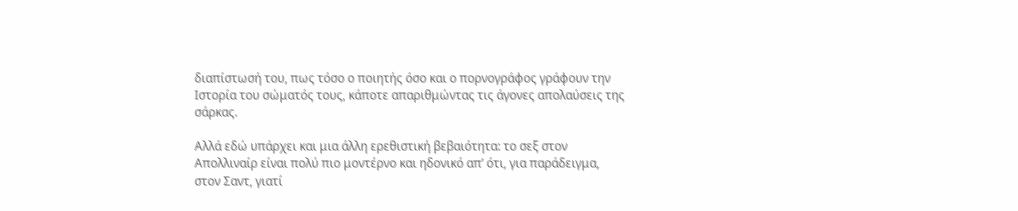διαπίστωσή του, πως τόσο ο ποιητής όσο και ο πορνογράφος γράφουν την Ιστορία του σώματός τους, κάποτε απαριθμώντας τις άγονες απολαύσεις της σάρκας.

Αλλά εδώ υπάρχει και μια άλλη ερεθιστική βεβαιότητα: το σεξ στον Απολλιναίρ είναι πολύ πιο μοντέρνο και ηδονικό απ’ ότι, για παράδειγμα, στον Σαντ, γιατί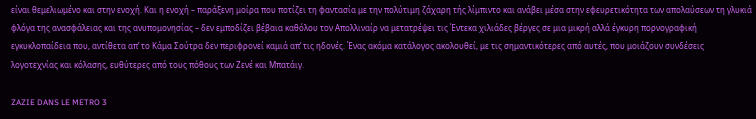είναι θεμελιωμένο και στην ενοχή. Και η ενοχή – παράξενη μοίρα που ποτίζει τη φαντασία με την πολύτιμη ζάχαρη τής λίμπιντο και ανάβει μέσα στην εφευρετικότητα των απολαύσεων τη γλυκιά φλόγα της ανασφάλειας και της ανυπομονησίας – δεν εμποδίζει βέβαια καθόλου τον Απολλιναίρ να μετατρέψει τις Έντεκα χιλιάδες βέργες σε μια μικρή αλλά έγκυρη πορνογραφική εγκυκλοπαίδεια που, αντίθετα απ’ το Κάμα Σούτρα δεν περιφρονεί καμιά απ’ τις ηδονές. Ένας ακόμα κατάλογος ακολουθεί, με τις σημαντικότερες από αυτές, που μοιάζουν συνδέσεις λογοτεχνίας και κόλασης, ευθύτερες από τους πόθους των Ζενέ και Μπατάιγ.

ZAZIE DANS LE METRO 3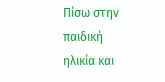Πίσω στην παιδική ηλικία και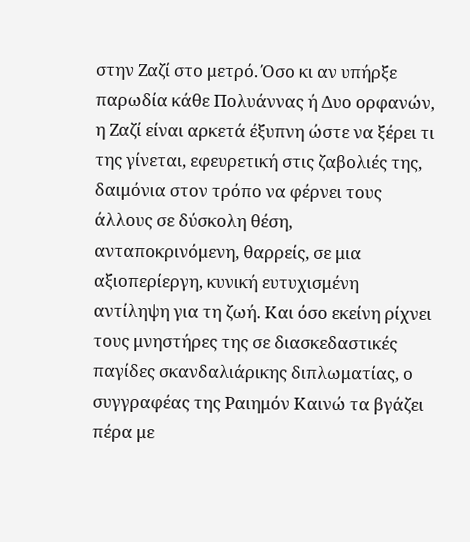στην Ζαζί στο μετρό. Όσο κι αν υπήρξε παρωδία κάθε Πολυάννας ή Δυο ορφανών, η Ζαζί είναι αρκετά έξυπνη ώστε να ξέρει τι της γίνεται, εφευρετική στις ζαβολιές της, δαιμόνια στον τρόπο να φέρνει τους άλλους σε δύσκολη θέση, ανταποκρινόμενη, θαρρείς, σε μια αξιοπερίεργη, κυνική ευτυχισμένη αντίληψη για τη ζωή. Και όσο εκείνη ρίχνει τους μνηστήρες της σε διασκεδαστικές παγίδες σκανδαλιάρικης διπλωματίας, ο συγγραφέας της Ραιημόν Καινώ τα βγάζει πέρα με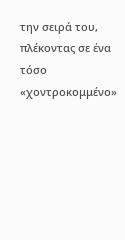την σειρά του, πλέκοντας σε ένα τόσο «χοντροκομμένο»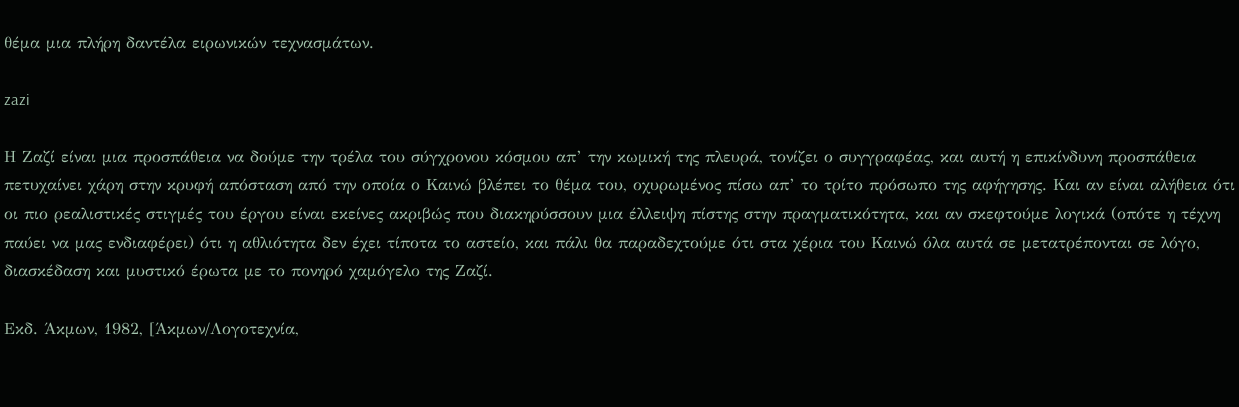θέμα μια πλήρη δαντέλα ειρωνικών τεχνασμάτων.

zazi

Η Ζαζί είναι μια προσπάθεια να δούμε την τρέλα του σύγχρονου κόσμου απ’ την κωμική της πλευρά, τονίζει ο συγγραφέας, και αυτή η επικίνδυνη προσπάθεια πετυχαίνει χάρη στην κρυφή απόσταση από την οποία ο Καινώ βλέπει το θέμα του, οχυρωμένος πίσω απ’ το τρίτο πρόσωπο της αφήγησης. Και αν είναι αλήθεια ότι οι πιο ρεαλιστικές στιγμές του έργου είναι εκείνες ακριβώς που διακηρύσσουν μια έλλειψη πίστης στην πραγματικότητα, και αν σκεφτούμε λογικά (οπότε η τέχνη παύει να μας ενδιαφέρει) ότι η αθλιότητα δεν έχει τίποτα το αστείο, και πάλι θα παραδεχτούμε ότι στα χέρια του Καινώ όλα αυτά σε μετατρέπονται σε λόγο, διασκέδαση και μυστικό έρωτα με το πονηρό χαμόγελο της Ζαζί.

Εκδ. Άκμων, 1982, [Άκμων/Λογοτεχνία,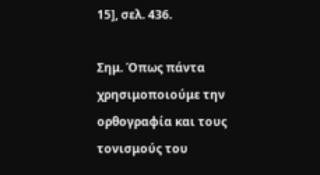15], σελ. 436.

Σημ. Όπως πάντα χρησιμοποιούμε την ορθογραφία και τους τονισμούς του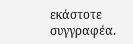εκάστοτε συγγραφέα.